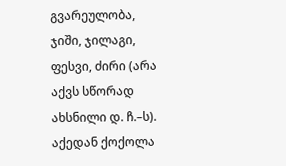გვარეულობა, ჯიში, ჯილაგი, ფესვი, ძირი (არა აქვს სწორად ახსნილი დ. ჩ.–ს). აქედან ქოქოლა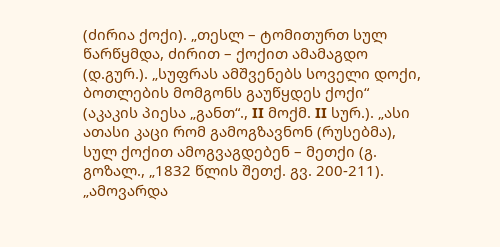(ძირია ქოქი). „თესლ – ტომითურთ სულ წარწყმდა, ძირით – ქოქით ამამაგდო (დ.გურ.). „სუფრას ამშვენებს სოველი დოქი, ბოთლების მომგონს გაუწყდეს ქოქი“ (აკაკის პიესა „განთ“., II მოქმ. II სურ.). „ასი ათასი კაცი რომ გამოგზავნონ (რუსებმა), სულ ქოქით ამოგვაგდებენ – მეთქი (გ. გოზალ., „1832 წლის შეთქ. გვ. 200-211). „ამოვარდა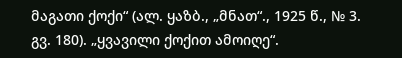მაგათი ქოქი“ (ალ. ყაზბ., „მნათ“., 1925 წ., № 3. გვ. 180). „ყვავილი ქოქით ამოიღე“.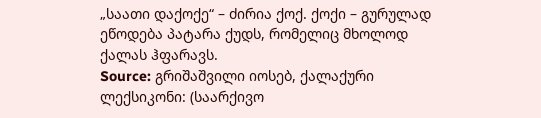„საათი დაქოქე“ – ძირია ქოქ. ქოქი – გურულად ეწოდება პატარა ქუდს, რომელიც მხოლოდ ქალას ჰფარავს.
Source: გრიშაშვილი იოსებ, ქალაქური ლექსიკონი: (საარქივო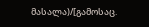მასალა)/[გამოსაც.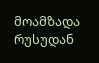მოამზადა რუსუდან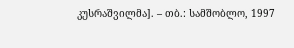კუსრაშვილმა]. – თბ.: სამშობლო, 1997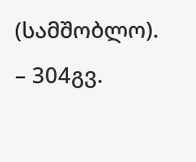(სამშობლო). – 304გვ.